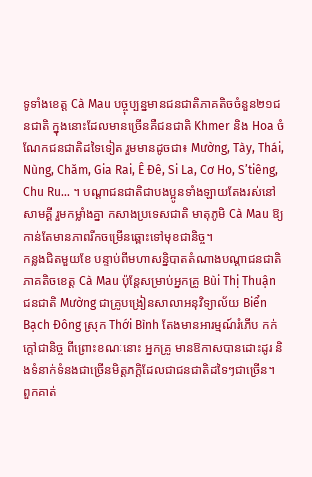ទូទាំងខេត្ត Cà Mau បច្ចុប្បន្នមានជនជាតិភាគតិចចំនួន២១ជនជាតិ ក្នុងនោះដែលមានច្រើនគឺជនជាតិ Khmer និង Hoa ចំណែកជនជាតិដទៃទៀត រួមមានដូចជា៖ Mường, Tày, Thái, Nùng, Chăm, Gia Rai, Ê Đê, Si La, Cơ Ho, S’tiêng, Chu Ru… ។ បណ្តាជនជាតិជាបងប្អូនទាំងឡាយតែងរស់នៅសាមគ្គី រួមកម្លាំងគ្នា កសាងប្រទេសជាតិ មាតុភូមិ Cà Mau ឱ្យកាន់តែមានភាពរីកចម្រើនឆ្ពោះទៅមុខជានិច្ច។
កន្លងជិតមួយខែ បន្ទាប់ពីមហាសន្និបាតតំណាងបណ្តាជនជាតិ ភាគតិចខេត្ត Cà Mau ប៉ុន្តែសម្រាប់អ្នកគ្រូ Bùi Thị Thuận ជនជាតិ Mường ជាគ្រូបង្រៀនសាលាអនុវិទ្យាល័យ Biển Bạch Đông ស្រុក Thới Bình តែងមានអារម្មណ៍រំភើប កក់ក្តៅជានិច្ច ពីព្រោះខណៈនោះ អ្នកគ្រូ មានឱកាសបានដោះដូរ និងទំនាក់ទំនងជាច្រើនមិត្តភក្តិដែលជាជនជាតិដទៃៗជាច្រើន។ ពួកគាត់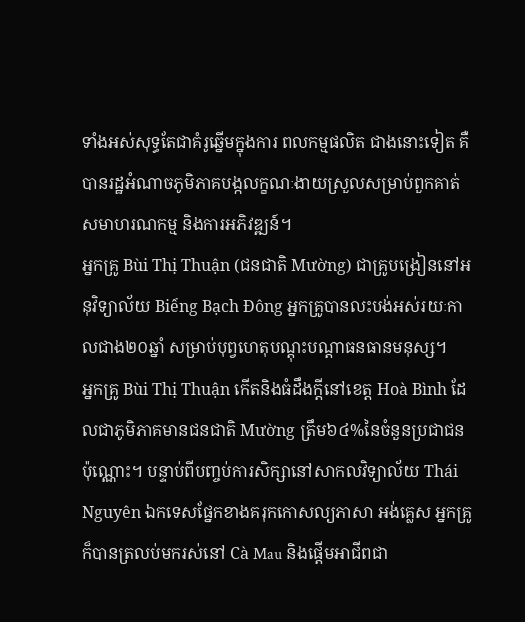ទាំងអស់សុទ្ធតែជាគំរូឆ្នើមក្នុងការ ពលកម្មផលិត ជាងនោះទៀត គឺបានរដ្ឋអំណាចភូមិភាគបង្កលក្ខណៈងាយស្រួលសម្រាប់ពួកគាត់សមាហរណកម្ម និងការអភិវឌ្ឍន៍។
អ្នកគ្រូ Bùi Thị Thuận (ជនជាតិ Mường) ជាគ្រូបង្រៀននៅអនុវិទ្យាល័យ Biểng Bạch Đông អ្នកគ្រូបានលះបង់អស់រយៈកាលជាង២០ឆ្នាំ សម្រាប់បុព្វហេតុបណ្តុះបណ្តាធនធានមនុស្ស។
អ្នកគ្រូ Bùi Thị Thuận កើតនិងធំដឹងក្តីនៅខេត្ត Hoà Bình ដែលជាភូមិភាគមានជនជាតិ Mường ត្រឹម៦៤%នៃចំនួនប្រជាជនប៉ុណ្ណោះ។ បន្ទាប់ពីបញ្ចប់ការសិក្សានៅសាកលវិទ្យាល័យ Thái Nguyên ឯកទេសផ្នែកខាងគរុកកោសល្យភាសា អង់គ្លេស អ្នកគ្រូក៏បានត្រលប់មករស់នៅ Cà Mau និងផ្តើមអាជីពជា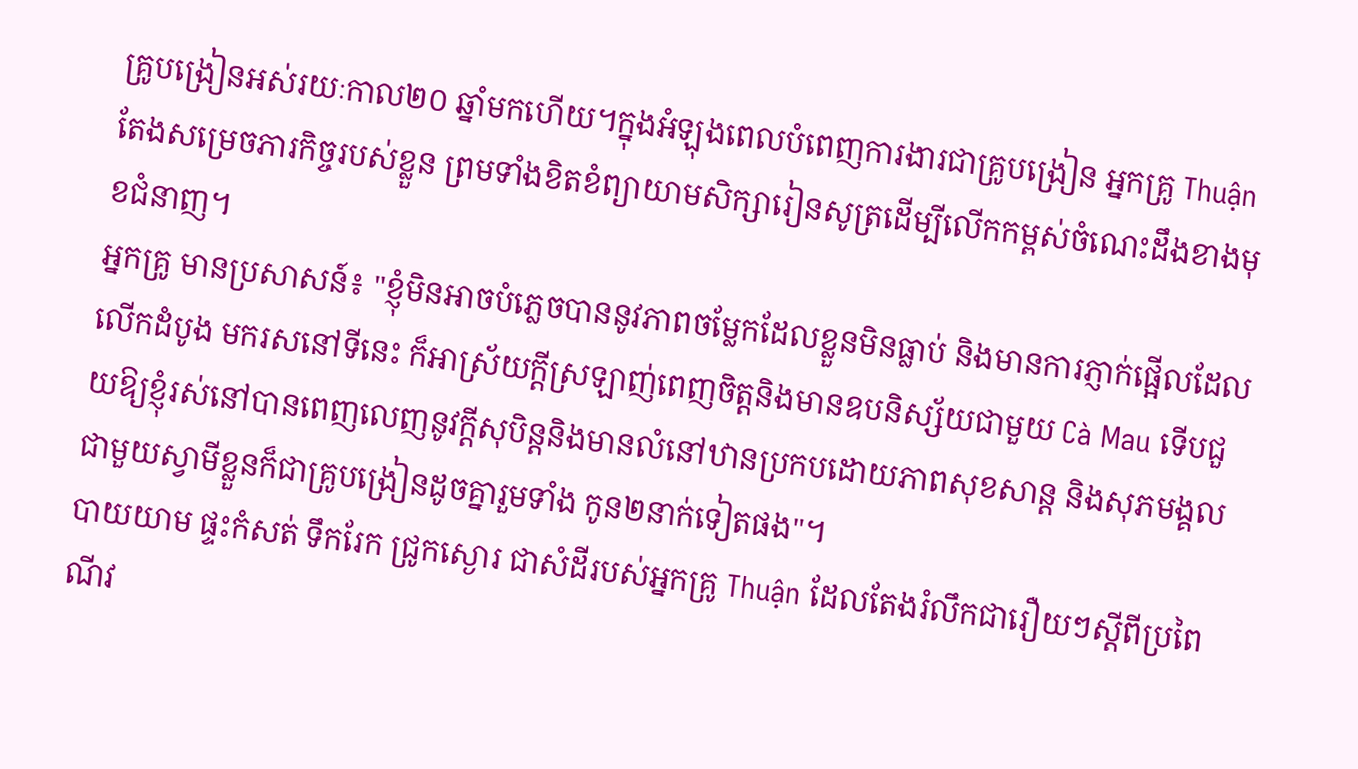គ្រូបង្រៀនអស់រយៈកាល២០ ឆ្នាំមកហើយ។ក្នុងអំឡុងពេលបំពេញការងារជាគ្រូបង្រៀន អ្នកគ្រូ Thuận តែងសម្រេចភារកិច្ចរបស់ខ្លួន ព្រមទាំងខិតខំព្យាយាមសិក្សារៀនសូត្រដើម្បីលើកកម្ពស់ចំណេះដឹងខាងមុខជំនាញ។
អ្នកគ្រូ មានប្រសាសន៍៖ "ខ្ញុំមិនអាចបំភ្លេចបាននូវភាពចម្លែកដែលខ្លួនមិនធ្លាប់ និងមានការភ្ញាក់ផ្អើលដែលលើកដំបូង មករសនៅទីនេះ ក៏អាស្រ័យក្តីស្រឡាញ់ពេញចិត្តនិងមានឧបនិស្ស័យជាមួយ Cà Mau ទើបជួយឱ្យខ្ញុំរស់នៅបានពេញលេញនូវក្តីសុបិន្តនិងមានលំនៅឋានប្រកបដោយភាពសុខសាន្ត និងសុភមង្គលជាមួយស្វាមីខ្លួនក៏ជាគ្រូបង្រៀនដូចគ្នារួមទាំង កូន២នាក់ទៀតផង"។
បាយយាម ផ្ទះកំសត់ ទឹករែក ជ្រូកស្ងោរ ជាសំដីរបស់អ្នកគ្រូ Thuận ដែលតែងរំលឹកជារឿយៗស្តីពីប្រពៃណីវ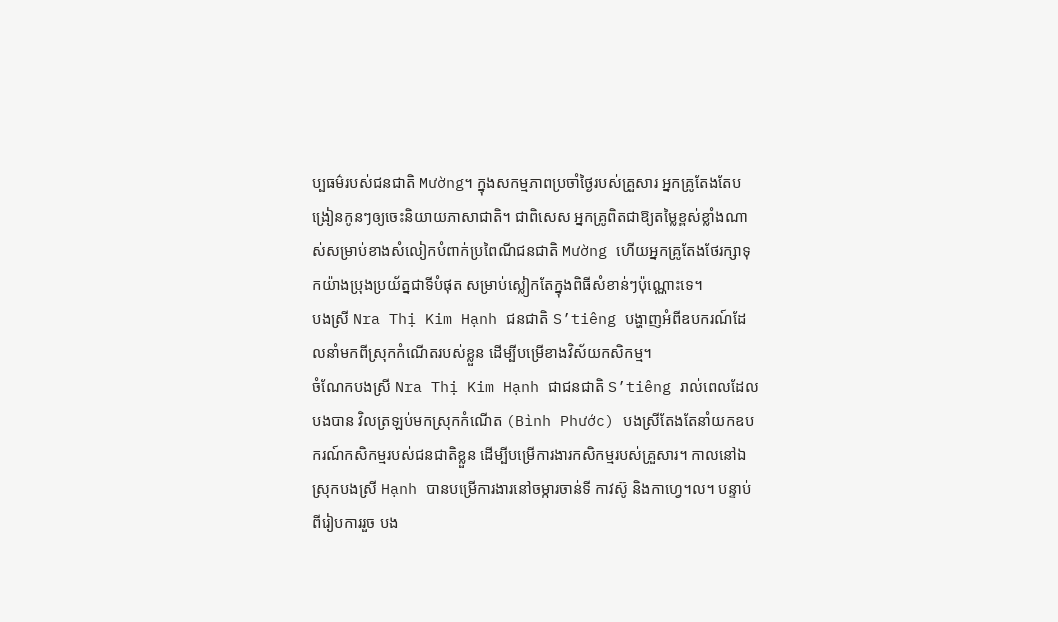ប្បធម៌របស់ជនជាតិ Mường។ ក្នុងសកម្មភាពប្រចាំថ្ងៃរបស់គ្រួសារ អ្នកគ្រូតែងតែបង្រៀនកូនៗឲ្យចេះនិយាយភាសាជាតិ។ ជាពិសេស អ្នកគ្រូពិតជាឱ្យតម្លៃខ្ពស់ខ្លាំងណាស់សម្រាប់ខាងសំលៀកបំពាក់ប្រពៃណីជនជាតិ Mường ហើយអ្នកគ្រូតែងថែរក្សាទុកយ៉ាងប្រុងប្រយ័ត្នជាទីបំផុត សម្រាប់ស្លៀកតែក្នុងពិធីសំខាន់ៗប៉ុណ្ណោះទេ។
បងស្រី Nra Thị Kim Hạnh ជនជាតិ S’tiêng បង្ហាញអំពីឧបករណ៍ដែលនាំមកពីស្រុកកំណើតរបស់ខ្លួន ដើម្បីបម្រើខាងវិស័យកសិកម្ម។
ចំណែកបងស្រី Nra Thị Kim Hạnh ជាជនជាតិ S’tiêng រាល់ពេលដែលបងបាន វិលត្រឡប់មកស្រុកកំណើត (Bình Phước) បងស្រីតែងតែនាំយកឧបករណ៍កសិកម្មរបស់ជនជាតិខ្លួន ដើម្បីបម្រើការងារកសិកម្មរបស់គ្រួសារ។ កាលនៅឯស្រុកបងស្រី Hạnh បានបម្រើការងារនៅចម្ការចាន់ទី កាវស៊ូ និងកាហ្វេ។ល។ បន្ទាប់ពីរៀបការរួច បង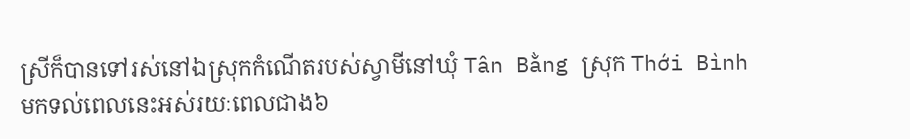ស្រីក៏បានទៅរស់នៅឯស្រុកកំណើតរបស់ស្វាមីនៅឃុំ Tân Bằng ស្រុក Thới Bình មកទល់ពេលនេះអស់រយៈពេលជាង៦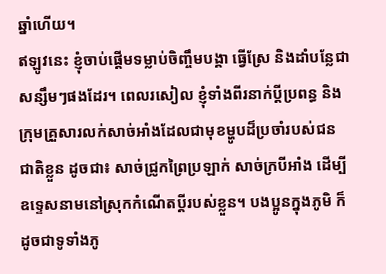ឆ្នាំហើយ។
ឥឡូវនេះ ខ្ញុំចាប់ផ្តើមទម្លាប់ចិញ្ចឹមបង្គា ធ្វើស្រែ និងដាំបន្លែជាសន្សឹមៗផងដែរ។ ពេលរសៀល ខ្ញុំទាំងពីរនាក់ប្តីប្រពន្ធ និងក្រុមគ្រួសារលក់សាច់អាំងដែលជាមុខម្ហូបដ៏ប្រចាំរបស់ជនជាតិខ្លួន ដូចជា៖ សាច់ជ្រូកព្រៃប្រឡាក់ សាច់ក្របីអាំង ដើម្បីឧទ្ទេសនាមនៅស្រុកកំណើតប្តីរបស់ខ្លួន។ បងប្អូនក្នុងភូមិ ក៏ដូចជាទូទាំងភូ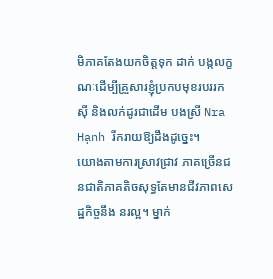មិភាគតែងយកចិត្តទុក ដាក់ បង្កលក្ខណៈដើម្បីគ្រួសារខ្ញុំប្រកបមុខរបររកស៊ី និងលក់ដូរជាដើម បងស្រី Nra Hạnh រីករាយឱ្យដឹងដូច្នេះ។
យោងតាមការស្រាវជ្រាវ ភាគច្រើនជនជាតិភាគតិចសុទ្ធតែមានជីវភាពសេដ្ឋកិច្ចនឹង នរល្អ។ ម្នាក់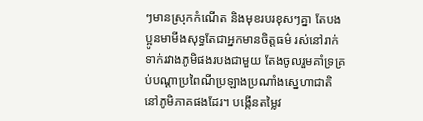ៗមានស្រុកកំណើត និងមុខរបរខុសៗគ្នា តែបងប្អូនមាមីងសុទ្ធតែជាអ្នកមានចិត្តធម៌ រស់នៅរាក់ទាក់រវាងភូមិផងរបងជាមួយ តែងចូលរួមគាំទ្រគ្រប់បណ្តាប្រពៃណីប្រឡាងប្រណាំងស្នេហាជាតិនៅភូមិភាគផងដែរ។ បង្កើនតម្លៃវ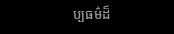ប្បធម៌ដ៏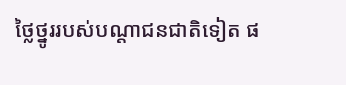ថ្លៃថ្នូររបស់បណ្តាជនជាតិទៀត ផ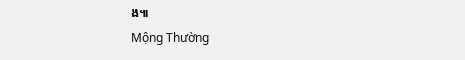ង៕
Mộng Thường